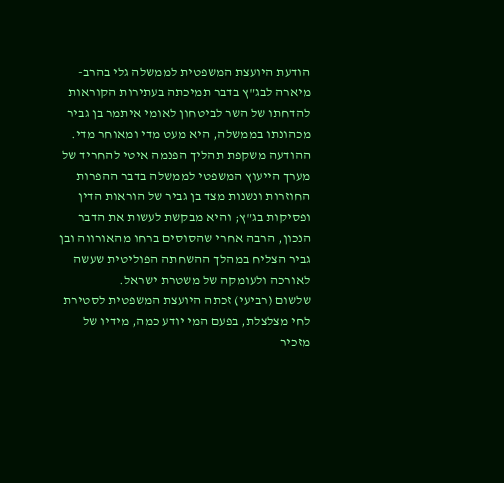הודעת היועצת המשפטית לממשלה גלי בהרב-מיארה לבג"ץ בדבר תמיכתה בעתירות הקוראות להדחתו של השר לביטחון לאומי איתמר בן גביר מכהונתו בממשלה, היא מעט מדי ומאוחר מדי.
ההודעה משקפת תהליך הפנמה איטי להחריד של מערך הייעוץ המשפטי לממשלה בדבר ההפרות החוזרות ונשנות מצד בן גביר של הוראות הדין ופסיקות בג"ץ; והיא מבקשת לעשות את הדבר הנכון, הרבה אחרי שהסוסים ברחו מהאורווה ובן גביר הצליח במהלך ההשחתה הפוליטית שעשה לאורכה ולעומקה של משטרת ישראל.
שלשום (רביעי) זכתה היועצת המשפטית לסטירת לחי מצלצלת, בפעם המי יודע כמה, מידיו של מזכיר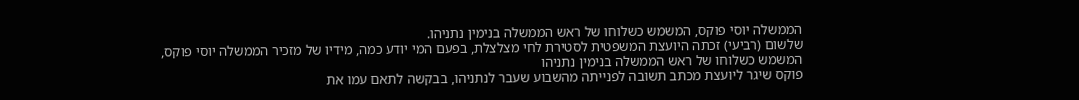הממשלה יוסי פוקס, המשמש כשלוחו של ראש הממשלה בנימין נתניהו.
שלשום (רביעי) זכתה היועצת המשפטית לסטירת לחי מצלצלת, בפעם המי יודע כמה, מידיו של מזכיר הממשלה יוסי פוקס, המשמש כשלוחו של ראש הממשלה בנימין נתניהו
פוקס שיגר ליועצת מכתב תשובה לפנייתה מהשבוע שעבר לנתניהו, בבקשה לתאם עמו את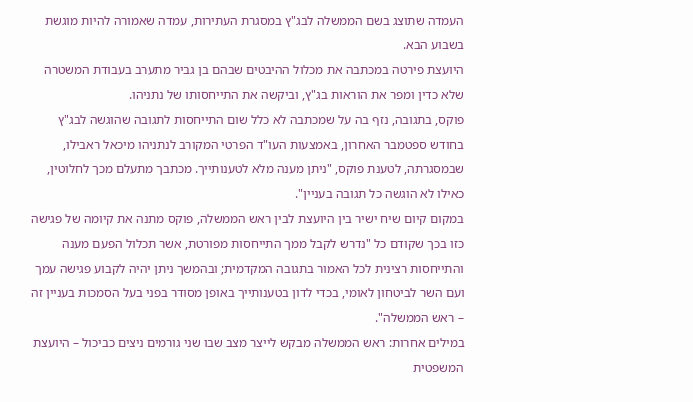העמדה שתוצג בשם הממשלה לבג"ץ במסגרת העתירות, עמדה שאמורה להיות מוגשת בשבוע הבא.
היועצת פירטה במכתבה את מכלול ההיבטים שבהם בן גביר מתערב בעבודת המשטרה שלא כדין ומפר את הוראות בג"ץ, וביקשה את התייחסותו של נתניהו.
פוקס, בתגובה, נזף בה על שמכתבה לא כלל שום התייחסות לתגובה שהוגשה לבג"ץ בחודש ספטמבר האחרון, באמצעות העו"ד הפרטי המקורב לנתניהו מיכאל ראבילו, שבמסגרתה, לטענת פוקס, "ניתן מענה מלא לטענותייך. מכתבך מתעלם מכך לחלוטין, כאילו לא הוגשה כל תגובה בעניין".
במקום קיום שיח ישיר בין היועצת לבין ראש הממשלה, פוקס מתנה את קיומה של פגישה כזו בכך שקודם כל "נדרש לקבל ממך התייחסות מפורטת, אשר תכלול הפעם מענה והתייחסות רצינית לכל האמור בתגובה המקדמית; ובהמשך ניתן יהיה לקבוע פגישה עמך ועם השר לביטחון לאומי, בכדי לדון בטענותייך באופן מסודר בפני בעל הסמכות בעניין זה – ראש הממשלה".
במילים אחרות: ראש הממשלה מבקש לייצר מצב שבו שני גורמים ניצים כביכול – היועצת המשפטית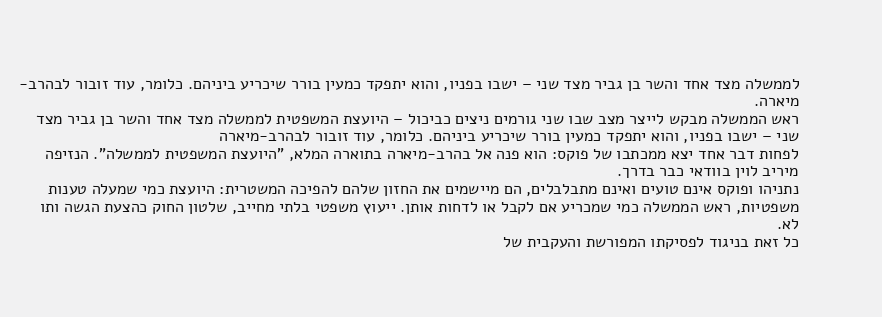לממשלה מצד אחד והשר בן גביר מצד שני – ישבו בפניו, והוא יתפקד כמעין בורר שיכריע ביניהם. כלומר, עוד זובור לבהרב-מיארה.
ראש הממשלה מבקש לייצר מצב שבו שני גורמים ניצים כביכול – היועצת המשפטית לממשלה מצד אחד והשר בן גביר מצד שני – ישבו בפניו, והוא יתפקד כמעין בורר שיכריע ביניהם. כלומר, עוד זובור לבהרב-מיארה
לפחות דבר אחד יצא ממכתבו של פוקס: הוא פנה אל בהרב-מיארה בתוארה המלא, "היועצת המשפטית לממשלה". הנזיפה מיריב לוין בוודאי כבר בדרך.
נתניהו ופוקס אינם טועים ואינם מתבלבלים, הם מיישמים את החזון שלהם להפיכה המשטרית: היועצת כמי שמעלה טענות משפטיות, ראש הממשלה כמי שמכריע אם לקבל או לדחות אותן. ייעוץ משפטי בלתי מחייב, שלטון החוק כהצעת הגשה ותו לא.
כל זאת בניגוד לפסיקתו המפורשת והעקבית של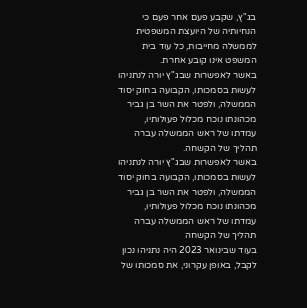בג"ץ, שקבע פעם אחר פעם כי הנחיותיה של היועצת המשפטית לממשלה מחייבות, כל עוד בית המשפט אינו קובע אחרת.
באשר לאפשרות שבג"ץ יורה לנתניהו לעשות בסמכותו, הקבועה בחוק יסוד הממשלה, ולפטר את השר בן גביר מכהונתו נוכח מכלול פעולותיו, עמדתו של ראש הממשלה עברה תהליך של הקשחה.
באשר לאפשרות שבג"ץ יורה לנתניהו לעשות בסמכותו, הקבועה בחוק יסוד הממשלה, ולפטר את השר בן גביר מכהונתו נוכח מכלול פעולותיו, עמדתו של ראש הממשלה עברה תהליך של הקשחה
בעוד שבינואר 2023 היה נתניהו נכון לקבל, באופן עקרוני, את סמכותו של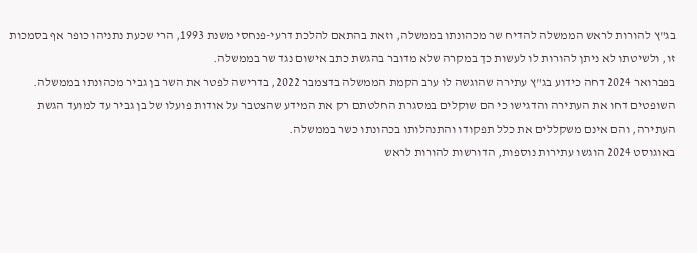בג"ץ להורות לראש הממשלה להדיח שר מכהונתו בממשלה, וזאת בהתאם להלכת דרעי-פנחסי משנת 1993, הרי שכעת נתניהו כופר אף בסמכות זו, ולשיטתו לא ניתן להורות לו לעשות כך במקרה שלא מדובר בהגשת כתב אישום נגד שר בממשלה.
בפברואר 2024 דחה כידוע בג"ץ עתירה שהוגשה לו ערב הקמת הממשלה בדצמבר 2022, בדרישה לפטר את השר בן גביר מכהונתו בממשלה. השופטים דחו את העתירה והדגישו כי הם שוקלים במסגרת החלטתם רק את המידע שהצטבר על אודות פועלו של בן גביר עד למועד הגשת העתירה, והם אינם משקללים את כלל תפקודו והתנהלותו בכהונתו כשר בממשלה.
באוגוסט 2024 הוגשו עתירות נוספות, הדורשות להורות לראש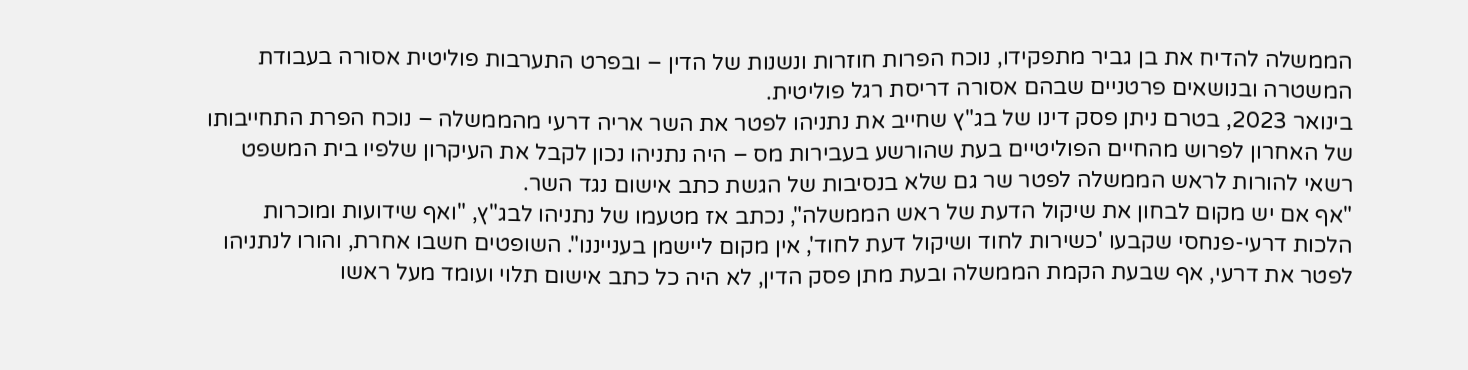הממשלה להדיח את בן גביר מתפקידו, נוכח הפרות חוזרות ונשנות של הדין – ובפרט התערבות פוליטית אסורה בעבודת המשטרה ובנושאים פרטניים שבהם אסורה דריסת רגל פוליטית.
בינואר 2023, בטרם ניתן פסק דינו של בג"ץ שחייב את נתניהו לפטר את השר אריה דרעי מהממשלה – נוכח הפרת התחייבותו של האחרון לפרוש מהחיים הפוליטיים בעת שהורשע בעבירות מס – היה נתניהו נכון לקבל את העיקרון שלפיו בית המשפט רשאי להורות לראש הממשלה לפטר שר גם שלא בנסיבות של הגשת כתב אישום נגד השר.
"אף אם יש מקום לבחון את שיקול הדעת של ראש הממשלה", נכתב אז מטעמו של נתניהו לבג"ץ, "ואף שידועות ומוכרות הלכות דרעי-פנחסי שקבעו 'כשירות לחוד ושיקול דעת לחוד', אין מקום ליישמן בענייננו". השופטים חשבו אחרת, והורו לנתניהו לפטר את דרעי, אף שבעת הקמת הממשלה ובעת מתן פסק הדין, לא היה כל כתב אישום תלוי ועומד מעל ראשו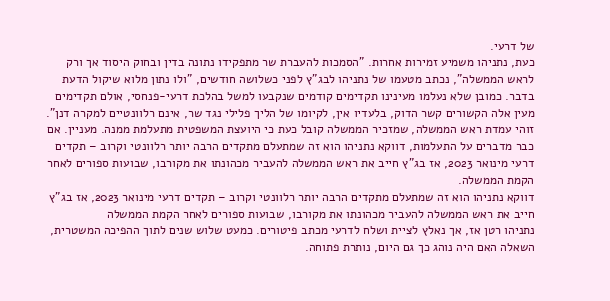של דרעי.
כעת, נתניהו משמיע זמירות אחרות. "הסמכות להעברת שר מתפקידו נתונה בדין ובחוק היסוד אך ורק לראש הממשלה", נכתב מטעמו של נתניהו לבג"ץ לפני כשלושה חודשים, "ולו נתון מלוא שיקול הדעת בדבר. כמובן שלא נעלמו מעינינו תקדימים קודמים שנקבעו למשל בהלכת דרעי-פנחסי, אולם תקדימים מעין אלה הקשורים קשר הדוק, בלעדיו אין, לקיומו של הליך פלילי נגד שר, אינם רלוונטיים למקרה דנן".
זוהי עמדת ראש הממשלה, שמזכיר הממשלה קובל כעת כי היועצת המשפטית מתעלמת ממנה. מעניין. אם כבר מדברים על התעלמות, דווקא נתניהו הוא זה שמתעלם מתקדים הרבה יותר רלוונטי וקרוב – תקדים דרעי מינואר 2023, אז בג"ץ חייב את ראש הממשלה להעביר מכהונתו את מקורבו, שבועות ספורים לאחר הקמת הממשלה.
דווקא נתניהו הוא זה שמתעלם מתקדים הרבה יותר רלוונטי וקרוב – תקדים דרעי מינואר 2023, אז בג"ץ חייב את ראש הממשלה להעביר מכהונתו את מקורבו, שבועות ספורים לאחר הקמת הממשלה
נתניהו רטן אז, אך נאלץ לציית ושלח לדרעי מכתב פיטורים. כמעט שלוש שנים לתוך ההפיכה המשטרית, השאלה האם היה נוהג כך גם היום, נותרת פתוחה.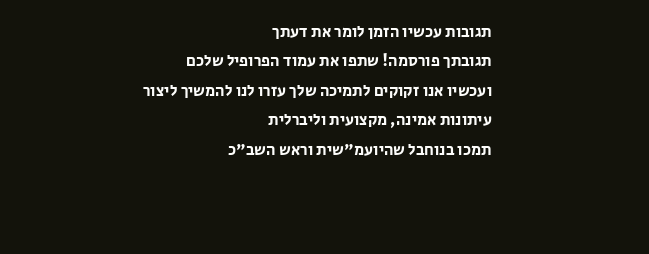תגובות עכשיו הזמן לומר את דעתך
תגובתך פורסמה! שתפו את עמוד הפרופיל שלכם
ועכשיו אנו זקוקים לתמיכה שלך עזרו לנו להמשיך ליצור עיתונות אמינה, מקצועית וליברלית
תמכו בנוחבל שהיועמ"שית וראש השב"כ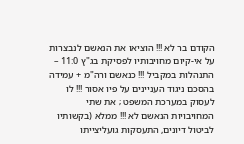הקודם בר לא !!! הוציאו את הנאשם לנבצרות על אי-קיום מחויבותיו לפסיקת בג"ץ 11:0 – התנהלות במקביל !!! כנאשם ורה"מ + עמידה בהסכם ניגוד העניינים על פיו אסור !!! לו לעסוק במערכת המשפט ; את שתי המחויבויות הנאשם לא !!! ממלא (בקשותיו לביטול דיונים, התעסקות גועליצייתו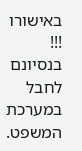באישורו !!! בנסיונם לחבל במערכת המשפט.